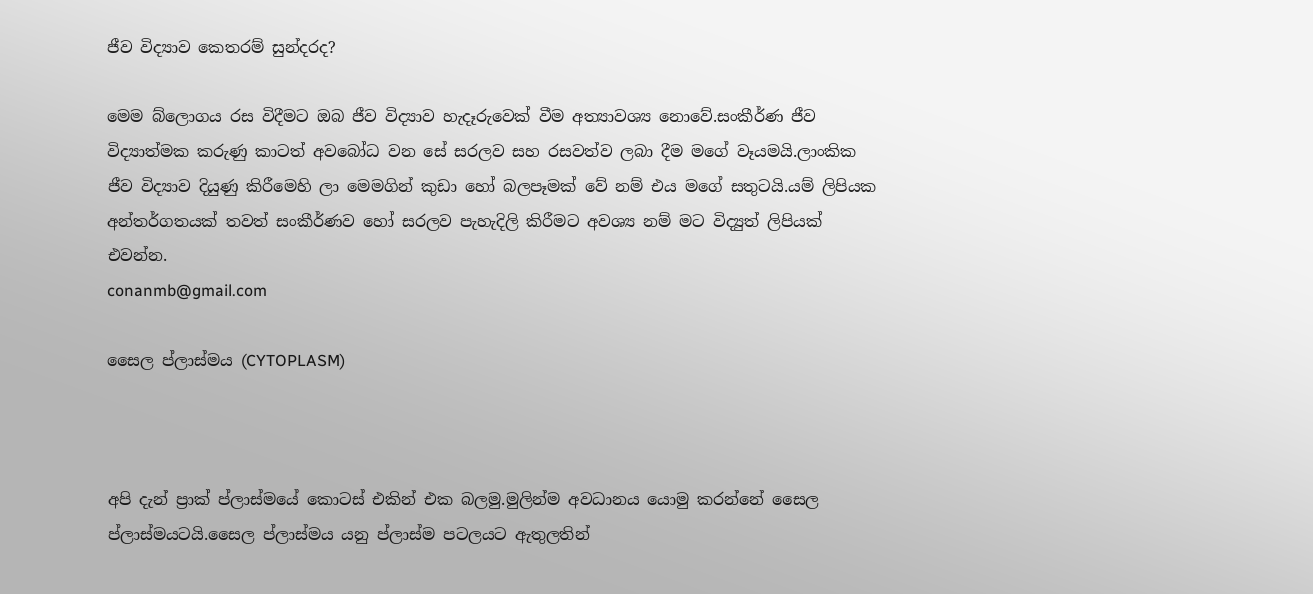ජීව විද්‍යාව කෙතරම් සුන්දරද?

මෙම බ්ලොග‍ය රස විදීමට ඔබ ජීව විද්‍යාව හැදෑරුවෙක් වීම අත්‍යාවශ්‍ය නොවේ.සංකීර්ණ ජීව විද්‍යාත්මක කරුණු කාටත් අවබෝධ වන සේ සරලව සහ රසවත්ව ලබා දීම මගේ වෑයමයි.ලාංකික ජීව විද්‍යාව දියුණු කිරීමෙහි ලා මෙමගින් කුඩා හෝ බලපෑමක් වේ නම් එය මගේ සතුටයි.යම් ලිපියක අන්තර්ගතයක් තවත් සංකීර්ණව හෝ සරලව පැහැදිලි කිරීමට අවශ්‍ය නම් මට විද්‍යුත් ලිපියක් එවන්න.
conanmb@gmail.com

සෛල ප්ලාස්මය (CYTOPLASM)



අපි දැන් ප්‍රාක් ප්ලාස්මයේ කොටස් එකින් එක බලමු.මුලින්ම අවධානය යොමු කරන්නේ සෛල ප්ලාස්මයටයි.සෛල ප්ලාස්මය යනු ප්ලාස්ම පටලයට ඇතුලතින්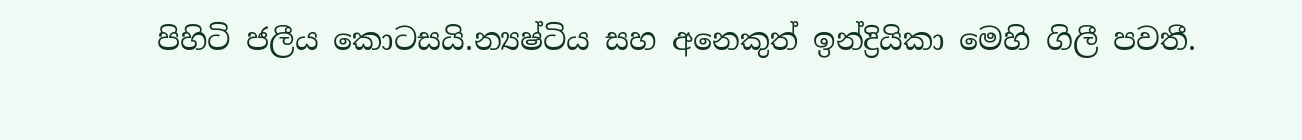පිහිටි ජලීය කොටසයි.න්‍යෂ්ටිය සහ අනෙකුත් ඉන්ද්‍රියිකා මෙහි ගිලී පවතී.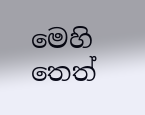මෙහි තෙත්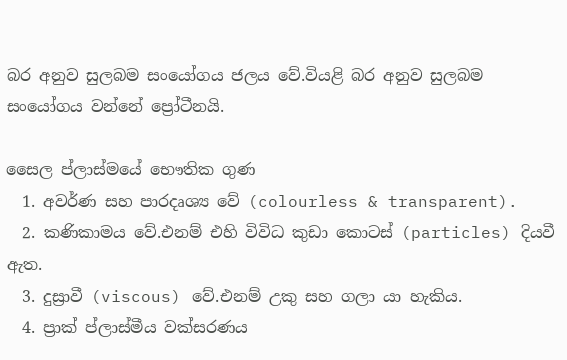බර අනුව සුලබම සංයෝගය ජලය වේ.වියළි බර අනුව සුලබම සංයෝගය වන්නේ ප්‍රෝටීනයි.

සෛල ප්ලාස්මයේ භෞතික ගුණ
  1. අවර්ණ සහ පාරදෘශ්‍ය වේ (colourless & transparent).
  2. කණිකාමය වේ.එනම් එහි විවිධ කුඩා කොටස් (particles) දියවී ඇත.
  3. දුස්‍රාවී (viscous) වේ.එනම් උකු සහ ගලා යා හැකිය.
  4. ප්‍රාක් ප්ලාස්මීය වක්සරණය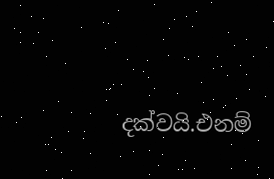දක්වයි.එනම්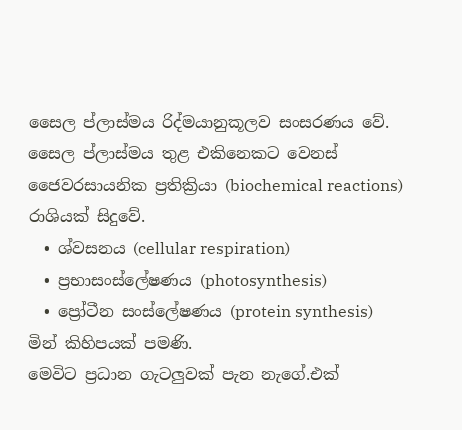සෛල ප්ලාස්මය රිද්මයානුකූලව සංසරණය වේ.
සෛල ප්ලාස්මය තුළ එකිනෙකට වෙනස් ජෛවරසායනික ප්‍රතික්‍රියා (biochemical reactions) රාශියක් සිදුවේ.
  • ශ්වසනය (cellular respiration)
  • ප්‍රභාසංස්ලේෂණය (photosynthesis)
  • ප්‍රෝටීන සංස්ලේෂණය (protein synthesis)
මින් කිහිපයක් පමණි.
මෙවිට ප්‍රධාන ගැටලුවක් පැන නැගේ.එක්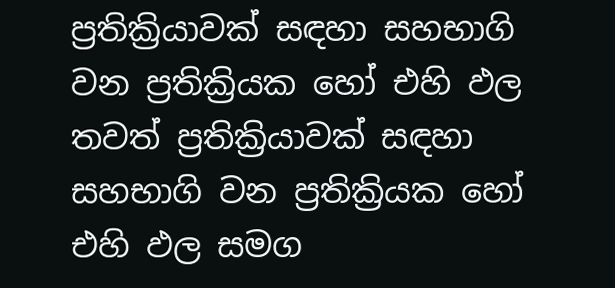ප්‍රතික්‍රියාවක් සඳහා සහභාගි වන ප්‍රතික්‍රියක හෝ එහි ඵල තවත් ප්‍රතික්‍රියාවක් සඳහා සහභාගි වන ප්‍රතික්‍රියක හෝ එහි ඵල සමග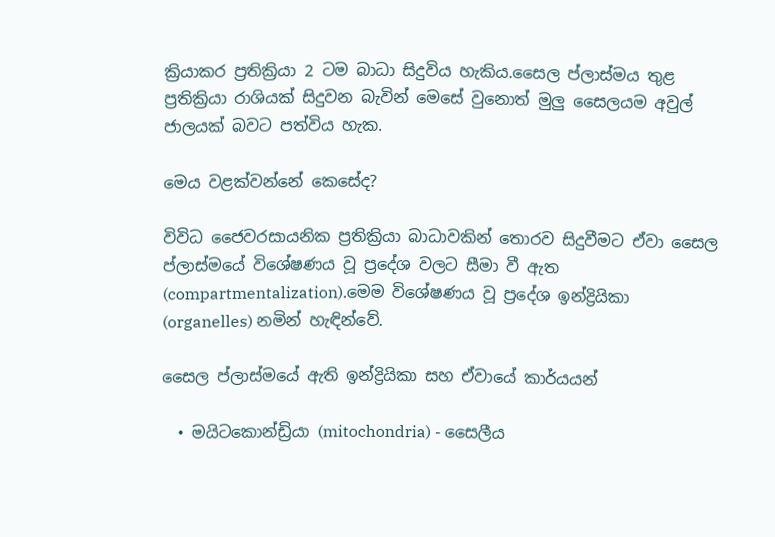ක්‍රියාකර ප්‍රතික්‍රියා 2 ටම බාධා සිදුවිය හැකිය.සෛල ප්ලාස්මය තුළ ප්‍රතික්‍රියා රාශියක් සිදුවන බැවින් මෙසේ වුනොත් මුලු සෛලයම අවුල් ජාලයක් බවට පත්විය හැක.

මෙය වළක්වන්නේ කෙසේද?

විවිධ ජෛවරසායනික ප්‍රතික්‍රියා බාධාවකින් තොරව සිදුවීමට ඒවා සෛල ප්ලාස්මයේ විශේෂණය වූ ප්‍රදේශ වලට සීමා වී ඇත (compartmentalization).මෙම විශේෂණය වූ ප්‍රදේශ ඉන්ද්‍රියිකා (organelles) නමින් හැඳින්වේ.

සෛල ප්ලාස්මයේ ඇති ඉන්ද්‍රියිකා සහ ඒවායේ කාර්යයන්

  • මයිටකොන්ඩ්‍රියා (mitochondria) - සෛලීය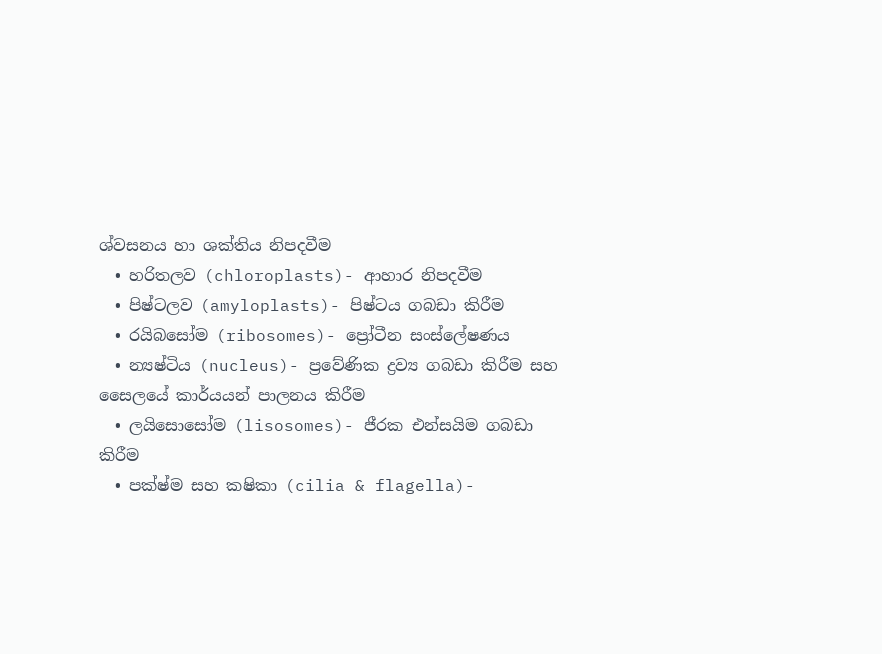ශ්වසනය හා ශක්තිය නිපදවීම
  • හරිතලව (chloroplasts)- ආහාර නිපදවීම
  • පිෂ්ටලව (amyloplasts)- පිෂ්ටය ගබඩා කිරීම
  • රයිබසෝම (ribosomes)- ප්‍රෝටීන සංස්ලේෂණය
  • න්‍යෂ්ටිය (nucleus)- ප්‍රවේණික ද්‍රව්‍ය ගබඩා කිරීම සහ සෛලයේ කාර්යයන් පාලනය කිරීම
  • ලයිසොසෝම (lisosomes)- ජීරක එන්සයිම ගබඩා කිරීම
  • පක්ෂ්ම සහ කෂිකා (cilia & flagella)-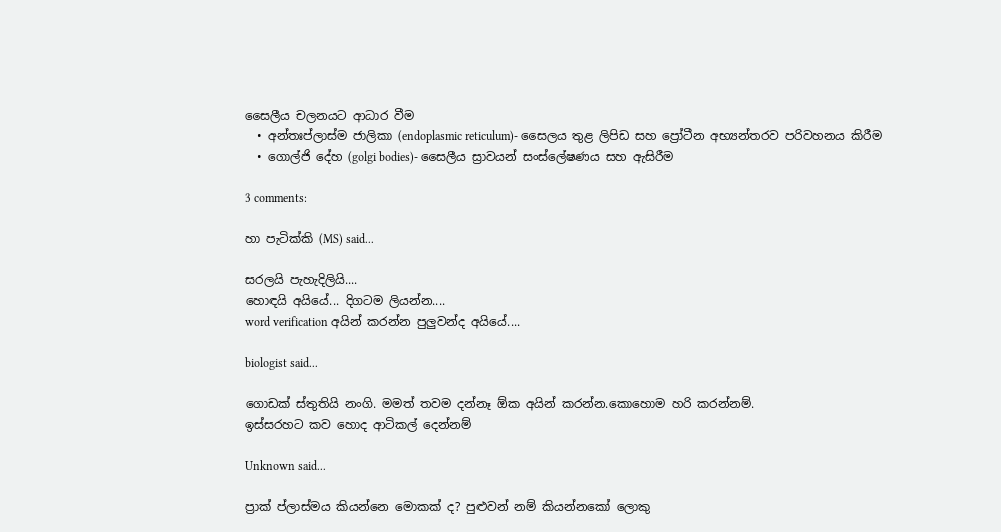සෛලීය චලනයට ආධාර වීම
  • අන්තඃප්ලාස්ම ජාලිකා (endoplasmic reticulum)- සෛලය තුළ ලිපිඩ සහ ප්‍රෝටීන අභ්‍යන්තරව පරිවහනය කිරීම
  • ගොල්ජි දේහ (golgi bodies)- සෛලීය ස්‍රාවයන් සංස්ලේෂණය සහ ඇසිරීම

3 comments:

හා පැටික්කි (MS) said...

සරලයි පැහැදිලියි....
හොඳයි අයියේ... දිගටම ලියන්න....
word verification අයින් කරන්න පුලුවන්ද අයියේ....

biologist said...

ගොඩක් ස්තුතියි නංගි. මමත් තවම දන්නෑ ඕක අයින් කරන්න.කොහොම හරි කරන්නම්.
ඉස්සරහට කව හොද ආටිකල් දෙන්නම්

Unknown said...

ප්‍රාක් ප්ලාස්මය කියන්නෙ මොකක් ද? පුළුවන් නම් කියන්නකෝ ලොකු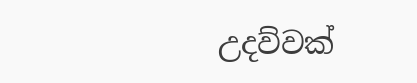උදව්වක්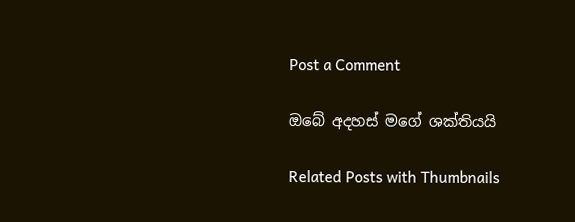Post a Comment

ඔබේ අදහස් මගේ ශක්තියයි

Related Posts with Thumbnails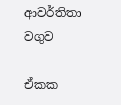ආවර්තිතා වගුව

ඒකක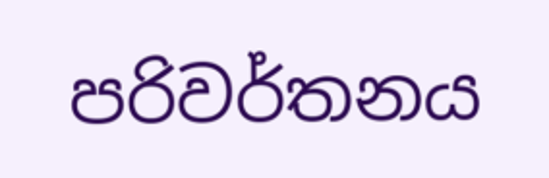පරිවර්තනය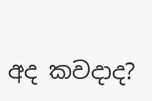අද කවදාද?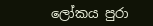ලෝකය පුරා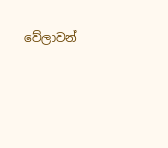වේලාවන්